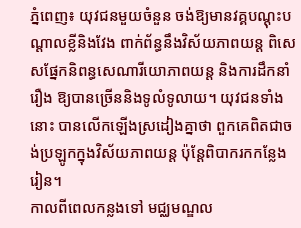ភ្នំពេញ៖ យុវជនមួយចំនួន ចង់ឱ្យមានវគ្គបណ្ដុះបណ្ដាលខ្លីនិងវែង ពាក់ព័ន្ធនឹងវិស័យភាពយន្ត ពិសេសផ្នែកនិពន្ធសេណារីយោភាពយន្ត និងការដឹកនាំរឿង ឱ្យបានច្រើននិងទូលំទូលាយ។ យុវជនទាំងនោះ បានលើកឡើងស្រដៀងគ្នាថា ពួកគេពិតជាចង់ប្រឡូកក្នុងវិស័យភាពយន្ត ប៉ុន្តែពិបាករកកន្លែងរៀន។
កាលពីពេលកន្លងទៅ មជ្ឈមណ្ឌល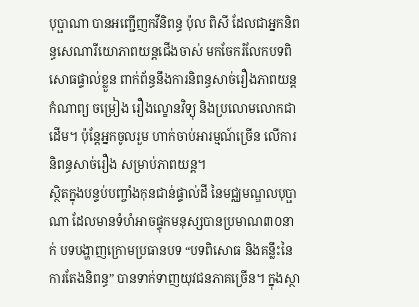បុប្ផាណា បានអញ្ជើញកវីនិពន្ធ ប៉ុល ពិសី ដែលជាអ្នកនិពន្ធសេណារីយោភាពយន្តជើងចាស់ មកចែករំលែកបទពិសោធផ្ទាល់ខ្លួន ពាក់ព័ន្ធនឹងការនិពន្ធសាច់រឿងភាពយន្ត កំណាព្យ ចម្រៀង រឿងល្ខោនវិទ្យុ និងប្រលោមលោកជាដើម។ ប៉ុន្តែអ្នកចូលរួម ហាក់ចាប់អារម្មណ៍ច្រើន លើការនិពន្ធសាច់រឿង សម្រាប់ភាពយន្ត។
ស្ថិតក្នុងបន្ទប់បញ្ចាំងកុនជាន់ផ្ទាល់ដី នៃមជ្ឈមណ្ឌលបុប្ផាណា ដែលមានទំហំអាចផ្ទុកមនុស្សបានប្រមាណ៣០នាក់ បទបង្ហាញក្រោមប្រធានបទ “បទពិសោធ និងគន្លឹះនៃការតែងនិពន្ធ” បានទាក់ទាញយុវជនភាគច្រើន។ ក្នុងស្ថា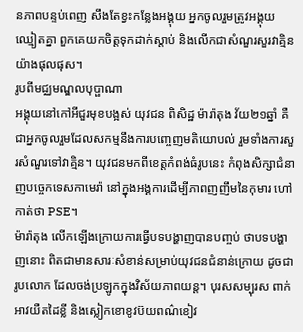នភាពបន្ទប់ពេញ សឹងតែខ្វះកន្លែងអង្គុយ អ្នកចូលរួមត្រូវអង្គុយឈ្មៀតគ្នា ពួកគេយកចិត្តទុកដាក់ស្ដាប់ និងលើកជាសំណួរសួរវាគ្មិនយ៉ាងផុលផុស។
រូបពីមជ្ឈមណ្ឌលបុប្ផាណា
អង្គុយនៅកៅអីជួរមុខបង្អស់ យុវជន ពិសិដ្ឋ ម៉ារ៉ាតុង វ័យ២១ឆ្នាំ គឺជាអ្នកចូលរួមដែលសកម្មនឹងការបញ្ចេញមតិយោបល់ រួមទាំងការសួរសំណួរទៅវាគ្មិន។ យុវជនមកពីខេត្តកំពង់ធំរូបនេះ កំពុងសិក្សាជំនាញបច្ចេកទេសកាមេរ៉ា នៅក្នុងអង្គការដើម្បីភាពញញឹមនៃកុមារ ហៅកាត់ថា PSE។
ម៉ារ៉ាតុង លើកឡើងក្រោយការធ្វើបទបង្ហាញបានបញ្ចប់ ថាបទបង្ហាញនោះ ពិតជាមានសារៈសំខាន់សម្រាប់យុវជនជំនាន់ក្រោយ ដូចជារូបលោក ដែលចង់ប្រឡូកក្នុងវិស័យភាពយន្ត។ បុរសសម្បុរស ពាក់អាវយឺតដៃខ្លី និងស្លៀកខោខូវប៊យពណ៌ខៀវ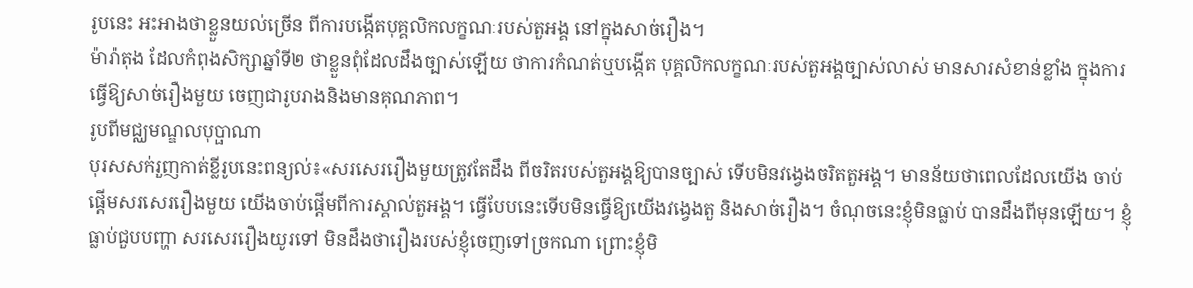រូបនេះ អះអាងថាខ្លួនយល់ច្រើន ពីការបង្កើតបុគ្គលិកលក្ខណៈរបស់តួអង្គ នៅក្នុងសាច់រឿង។
ម៉ារ៉ាតុង ដែលកំពុងសិក្សាឆ្នាំទី២ ថាខ្លួនពុំដែលដឹងច្បាស់ឡើយ ថាការកំណត់ឬបង្កើត បុគ្គលិកលក្ខណៈរបស់តួអង្គច្បាស់លាស់ មានសារសំខាន់ខ្លាំង ក្នុងការធ្វើឱ្យសាច់រឿងមួយ ចេញជារូបរាងនិងមានគុណភាព។
រូបពីមជ្ឈមណ្ឌលបុប្ផាណា
បុរសសក់រួញកាត់ខ្លីរូបនេះពន្យល់៖«សរសេររឿងមួយត្រូវតែដឹង ពីចរិតរបស់តួអង្គឱ្យបានច្បាស់ ទើបមិនវង្វេងចរិតតួអង្គ។ មានន័យថាពេលដែលយើង ចាប់ផ្ដើមសរសេររឿងមួយ យើងចាប់ផ្ដើមពីការស្គាល់តួអង្គ។ ធ្វើបែបនេះទើបមិនធ្វើឱ្យយើងវង្វេងតួ និងសាច់រឿង។ ចំណុចនេះខ្ញុំមិនធ្លាប់ បានដឹងពីមុនឡើយ។ ខ្ញុំធ្លាប់ជួបបញ្ហា សរសេររឿងយូរទៅ មិនដឹងថារឿងរបស់ខ្ញុំចេញទៅច្រកណា ព្រោះខ្ញុំមិ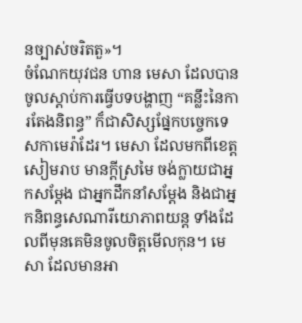នច្បាស់ចរិតតួ»។
ចំណែកយុវជន ហាន មេសា ដែលបានចូលស្ដាប់ការធ្វើបទបង្ហាញ “គន្លឹះនៃការតែងនិពន្ធ” ក៏ជាសិស្សផ្នែកបច្ចេកទេសកាមេរ៉ាដែរ។ មេសា ដែលមកពីខេត្តសៀមរាប មានក្ដីស្រមៃ ចង់ក្លាយជាអ្នកសម្ដែង ជាអ្នកដឹកនាំសម្ដែង និងជាអ្នកនិពន្ធសេណារីយោភាពយន្ត ទាំងដែលពីមុនគេមិនចូលចិត្តមើលកុន។ មេសា ដែលមានអា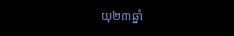យុ២៣ឆ្នាំ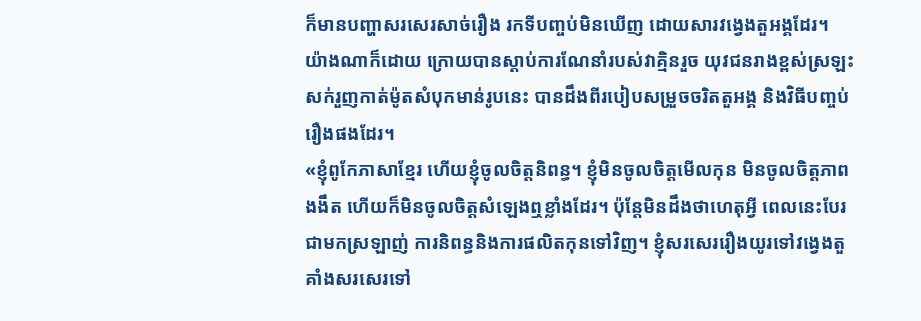ក៏មានបញ្ហាសរសេរសាច់រឿង រកទីបញ្ចប់មិនឃើញ ដោយសារវង្វេងតួអង្គដែរ។
យ៉ាងណាក៏ដោយ ក្រោយបានស្ដាប់ការណែនាំរបស់វាគ្មិនរួច យុវជនរាងខ្ពស់ស្រឡះ សក់រួញកាត់ម៉ូតសំបុកមាន់រូបនេះ បានដឹងពីរបៀបសម្រួចចរិតតួអង្គ និងវិធីបញ្ចប់រឿងផងដែរ។
«ខ្ញុំពូកែភាសាខ្មែរ ហើយខ្ញុំចូលចិត្តនិពន្ធ។ ខ្ញុំមិនចូលចិត្តមើលកុន មិនចូលចិត្តភាពងងឹត ហើយក៏មិនចូលចិត្តសំឡេងឮខ្លាំងដែរ។ ប៉ុន្តែមិនដឹងថាហេតុអ្វី ពេលនេះបែរជាមកស្រឡាញ់ ការនិពន្ធនិងការផលិតកុនទៅវិញ។ ខ្ញុំសរសេររឿងយូរទៅវង្វេងតួ គាំងសរសេរទៅ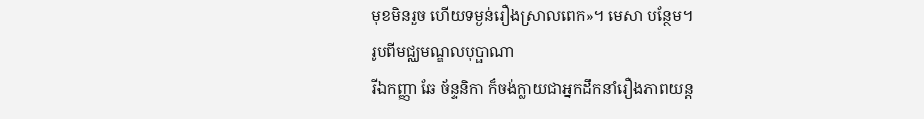មុខមិនរួច ហើយទម្ងន់រឿងស្រាលពេក»។ មេសា បន្ថែម។
រូបពីមជ្ឈមណ្ឌលបុប្ផាណា
រីឯកញ្ញា ឆែ ច័ន្ទនិកា ក៏ចង់ក្លាយជាអ្នកដឹកនាំរឿងភាពយន្ត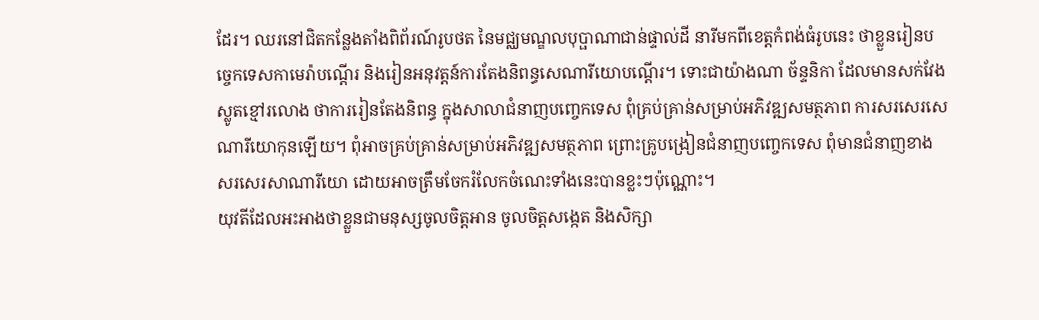ដែរ។ ឈរនៅជិតកន្លែងតាំងពិព័រណ៍រូបថត នៃមជ្ឈមណ្ឌលបុប្ផាណាជាន់ផ្ទាល់ដី នារីមកពីខេត្តកំពង់ធំរូបនេះ ថាខ្លួនរៀនបច្ចេកទេសកាមេរ៉ាបណ្ដើរ និងរៀនអនុវត្តន៍ការតែងនិពន្ធសេណារីយោបណ្ដើរ។ ទោះជាយ៉ាងណា ច័ន្ទនិកា ដែលមានសក់វែងស្លូតខ្មៅរលោង ថាការរៀនតែងនិពន្ធ ក្នុងសាលាជំនាញបញ្ចេកទេស ពុំគ្រប់គ្រាន់សម្រាប់អភិវឌ្ឍសមត្ថភាព ការសរសេរសេណារីយោកុនឡើយ។ ពុំអាចគ្រប់គ្រាន់សម្រាប់អភិវឌ្ឍសមត្ថភាព ព្រោះគ្រូបង្រៀនជំនាញបញ្ចេកទេស ពុំមានជំនាញខាងសរសេរសាណារីយោ ដោយអាចត្រឹមចែករំលែកចំណេះទាំងនេះបានខ្លះៗប៉ុណ្ណោះ។
យុវតីដែលអះអាងថាខ្លួនជាមនុស្សចូលចិត្តអាន ចូលចិត្តសង្កេត និងសិក្សា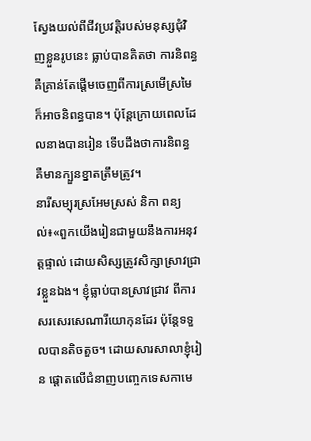ស្វែងយល់ពីជីវប្រវត្តិរបស់មនុស្សជុំវិញខ្លួនរូបនេះ ធ្លាប់បានគិតថា ការនិពន្ធគឺគ្រាន់តែផ្ដើមចេញពីការស្រមើស្រមៃ ក៏អាចនិពន្ធបាន។ ប៉ុន្តែក្រោយពេលដែលនាងបានរៀន ទើបដឹងថាការនិពន្ធ គឺមានក្បួនខ្នាតត្រឹមត្រូវ។
នារីសម្បុរស្រអែមស្រស់ និកា ពន្យល់៖«ពួកយើងរៀនជាមួយនឹងការអនុវត្តផ្ទាល់ ដោយសិស្សត្រូវសិក្សាស្រាវជ្រាវខ្លួនឯង។ ខ្ញុំធ្លាប់បានស្រាវជ្រាវ ពីការសរសេរសេណារីយោកុនដែរ ប៉ុន្តែទទួលបានតិចតួច។ ដោយសារសាលាខ្ញុំរៀន ផ្ដោតលើជំនាញបញ្ចេកទេសកាមេ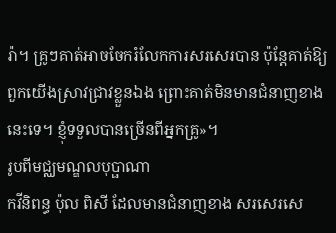រ៉ា។ គ្រូៗគាត់អាចចែករំលែកការសរសេរបាន ប៉ុន្តែគាត់ឱ្យពួកយើងស្រាវជ្រាវខ្លួនឯង ព្រោះគាត់មិនមានជំនាញខាងនេះទេ។ ខ្ញុំទទួលបានច្រើនពីអ្នកគ្រូ»។
រូបពីមជ្ឈមណ្ឌលបុប្ផាណា
កវីនិពន្ធ ប៉ុល ពិសី ដែលមានជំនាញខាង សរសេរសេ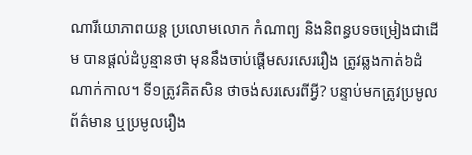ណារីយោភាពយន្ត ប្រលោមលោក កំណាព្យ និងនិពន្ធបទចម្រៀងជាដើម បានផ្ដល់ដំបូន្មានថា មុននឹងចាប់ផ្ដើមសរសេររឿង ត្រូវឆ្លងកាត់៦ដំណាក់កាល។ ទី១ត្រូវគិតសិន ថាចង់សរសេរពីអ្វី? បន្ទាប់មកត្រូវប្រមូលព័ត៌មាន ឬប្រមូលរឿង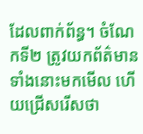ដែលពាក់ព័ន្ធ។ ចំណែកទី២ ត្រូវយកព័ត៌មានទាំងនោះមកមើល ហើយជ្រើសរើសថា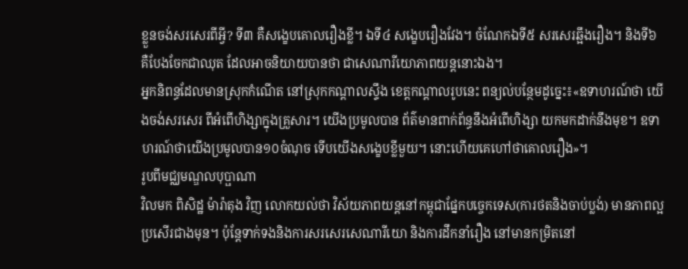ខ្លួនចង់សរសេរពីអ្វី? ទី៣ គឺសង្ខេបគោលរឿងខ្លី។ ឯទី៤ សង្ខេបរឿងវែង។ ចំណែកឯទី៥ សរសេរឆ្អឹងរឿង។ និងទី៦ គឺបែងចែកជាឈុត ដែលអាចនិយាយបានថា ជាសេណារីយោភាពយន្តនោះឯង។
អ្នកនិពន្ធដែលមានស្រុកកំណើត នៅស្រុកកណ្ដាលស្ទឹង ខេត្តកណ្ដាលរូបនេះ ពន្យល់បន្ថែមដូច្នេះ៖«ឧទាហរណ៍ថា យើងចង់សរសេរ ពីអំពើហិង្សាក្នុងគ្រួសារ។ យើងប្រមូលបាន ព័ត៌មានពាក់ព័ន្ធនឹងអំពើហិង្សា យកមកដាក់នឹងមុខ។ ឧទាហរណ៍ថាយើងប្រមូលបាន១០ចំណុច ទើបយើងសង្ខេបខ្លីមួយ។ នោះហើយគេហៅថាគោលរឿង»។
រូបពីមជ្ឈមណ្ឌលបុប្ផាណា
វិលមក ពិសិដ្ឋ ម៉ារ៉ាតុង វិញ លោកយល់ថា វិស័យភាពយន្តនៅកម្ពុជាផ្នែកបច្ចេកទេស(ការថតនិងចាប់ប្លង់) មានភាពល្អប្រសើរជាងមុន។ ប៉ុន្តែទាក់ទងនិងការសរសេរសេណារីយោ និងការដឹកនាំរឿង នៅមានកម្រិតនៅ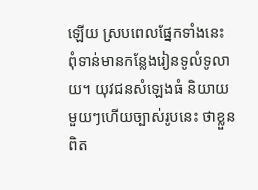ឡើយ ស្របពេលផ្នែកទាំងនេះ ពុំទាន់មានកន្លែងរៀនទូលំទូលាយ។ យុវជនសំឡេងធំ និយាយមួយៗហើយច្បាស់រូបនេះ ថាខ្លួនពិត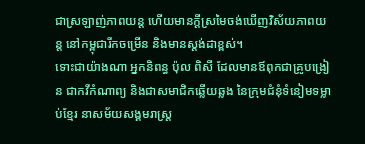ជាស្រឡាញ់ភាពយន្ត ហើយមានក្ដីស្រមៃចង់ឃើញវិស័យភាពយន្ត នៅកម្ពុជារីកចម្រើន និងមានស្ដង់ដាខ្ពស់។
ទោះជាយ៉ាងណា អ្នកនិពន្ធ ប៉ុល ពិសី ដែលមានឪពុកជាគ្រូបង្រៀន ជាកវីកំណាព្យ និងជាសមាជិកឆ្លើយឆ្លង នៃក្រុមជំនុំទំនៀមទម្លាប់ខ្មែរ នាសម័យសង្គមរាស្ត្រ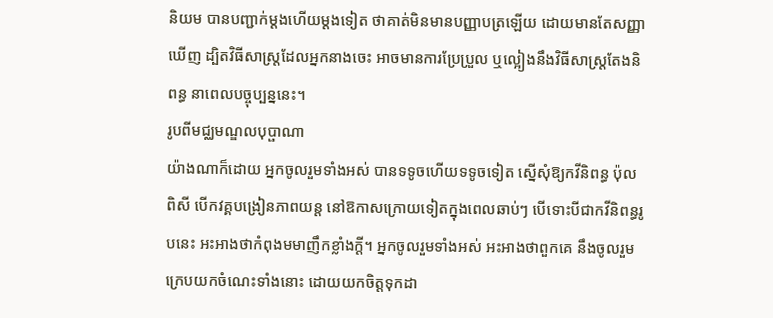និយម បានបញ្ជាក់ម្ដងហើយម្ដងទៀត ថាគាត់មិនមានបញ្ញាបត្រឡើយ ដោយមានតែសញ្ញាឃើញ ដ្បិតវិធីសាស្ត្រដែលអ្នកនាងចេះ អាចមានការប្រែប្រួល ឬល្អៀងនឹងវិធីសាស្ត្រតែងនិពន្ធ នាពេលបច្ចុប្បន្ននេះ។
រូបពីមជ្ឈមណ្ឌលបុប្ផាណា
យ៉ាងណាក៏ដោយ អ្នកចូលរួមទាំងអស់ បានទទូចហើយទទូចទៀត ស្នើសុំឱ្យកវីនិពន្ធ ប៉ុល ពិសី បើកវគ្គបង្រៀនភាពយន្ត នៅឱកាសក្រោយទៀតក្នុងពេលឆាប់ៗ បើទោះបីជាកវីនិពន្ធរូបនេះ អះអាងថាកំពុងមមាញឹកខ្លាំងក្ដី។ អ្នកចូលរួមទាំងអស់ អះអាងថាពួកគេ នឹងចូលរួមក្រេបយកចំណេះទាំងនោះ ដោយយកចិត្តទុកដា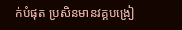ក់បំផុត ប្រសិនមានវគ្គបង្រៀ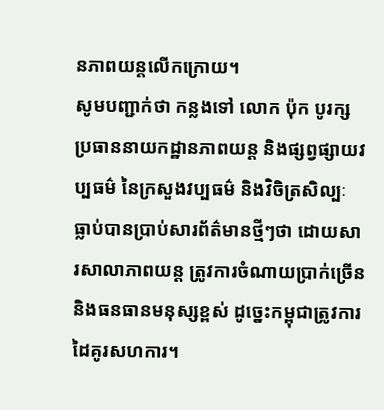នភាពយន្តលើកក្រោយ។
សូមបញ្ជាក់ថា កន្លងទៅ លោក ប៉ុក បូរក្ស ប្រធាននាយកដ្ឋានភាពយន្ត និងផ្សព្វផ្សាយវប្បធម៌ នៃក្រសួងវប្បធម៌ និងវិចិត្រសិល្បៈ ធ្លាប់បានប្រាប់សារព័ត៌មានថ្មីៗថា ដោយសារសាលាភាពយន្ត ត្រូវការចំណាយប្រាក់ច្រើន និងធនធានមនុស្សខ្ពស់ ដូច្នេះកម្ពុជាត្រូវការដៃគូរសហការ។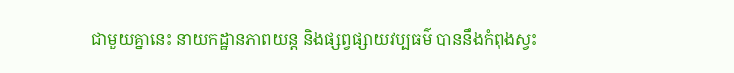ជាមួយគ្នានេះ នាយកដ្ឋានភាពយន្ត និងផ្សព្វផ្សាយវប្បធម៌ បាននឹងកំពុងស្វះ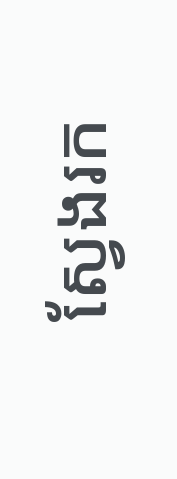ស្វែងរក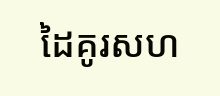ដៃគូរសហ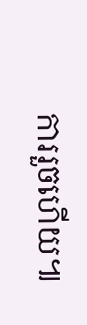ការរួចហើយ៕